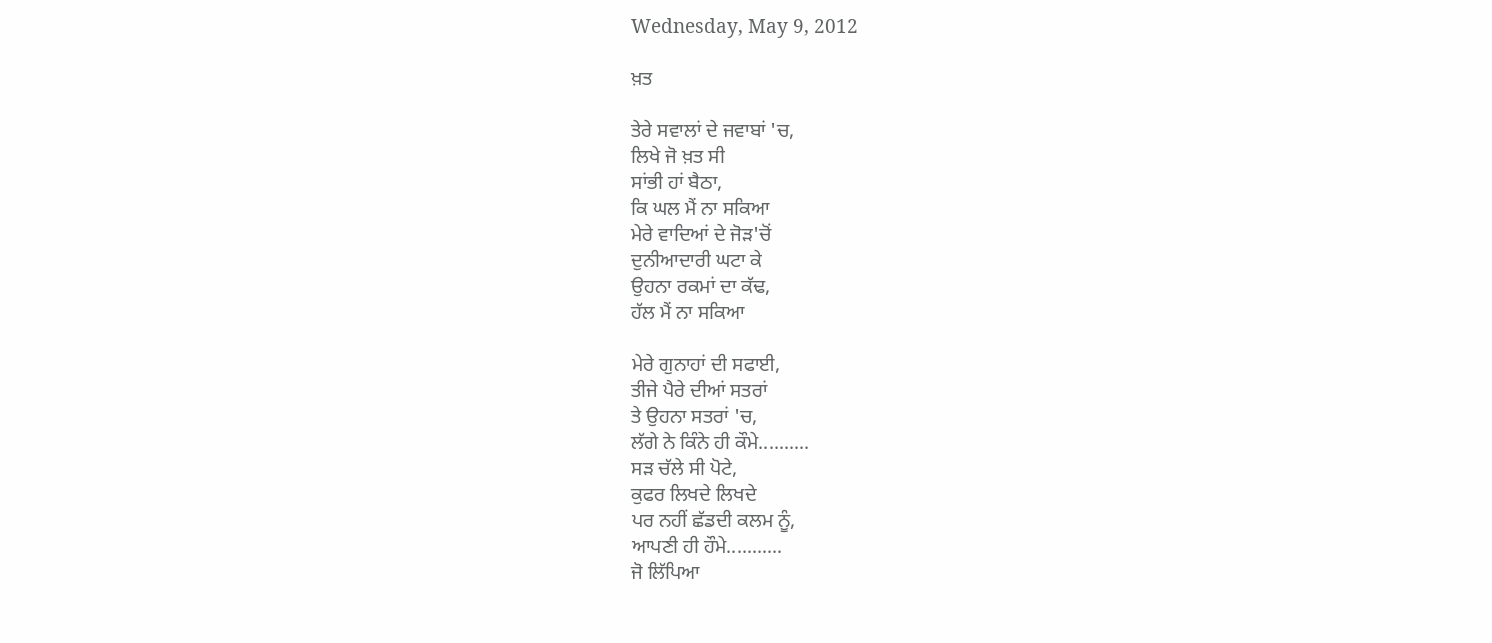Wednesday, May 9, 2012

ਖ਼ਤ

ਤੇਰੇ ਸਵਾਲਾਂ ਦੇ ਜਵਾਬਾਂ 'ਚ,
ਲਿਖੇ ਜੋ ਖ਼ਤ ਸੀ
ਸਾਂਭੀ ਹਾਂ ਬੈਠਾ,
ਕਿ ਘਲ ਮੈਂ ਨਾ ਸਕਿਆ
ਮੇਰੇ ਵਾਦਿਆਂ ਦੇ ਜੋੜ'ਚੋਂ
ਦੁਨੀਆਦਾਰੀ ਘਟਾ ਕੇ
ਉਹਨਾ ਰਕਮਾਂ ਦਾ ਕੱਢ,
ਹੱਲ ਮੈਂ ਨਾ ਸਕਿਆ

ਮੇਰੇ ਗੁਨਾਹਾਂ ਦੀ ਸਫਾਈ,
ਤੀਜੇ ਪੈਰੇ ਦੀਆਂ ਸਤਰਾਂ
ਤੇ ਉਹਨਾ ਸਤਰਾਂ 'ਚ,
ਲੱਗੇ ਨੇ ਕਿੰਨੇ ਹੀ ਕੌਮੇ..........
ਸੜ ਚੱਲੇ ਸੀ ਪੋਟੇ,
ਕੁਫਰ ਲਿਖਦੇ ਲਿਖਦੇ
ਪਰ ਨਹੀਂ ਛੱਡਦੀ ਕਲਮ ਨੂੰ,
ਆਪਣੀ ਹੀ ਹੌਮੇ...........
ਜੋ ਲਿੱਪਿਆ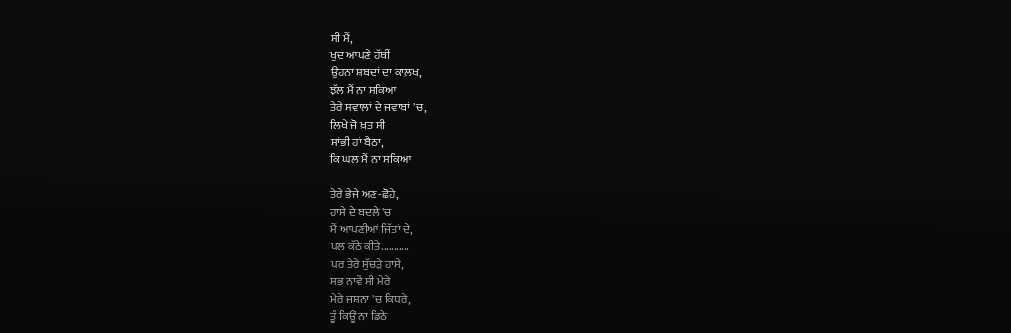ਸੀ ਮੈਂ,
ਖੁਦ ਆਪਣੇ ਹੱਥੀਂ
ਉਹਨਾ ਸ਼ਬਦਾਂ ਦਾ ਕਾਲ਼ਖ,
ਝੱਲ ਮੈਂ ਨਾ ਸਕਿਆ
ਤੇਰੇ ਸਵਾਲਾਂ ਦੇ ਜਵਾਬਾਂ 'ਚ,
ਲਿਖੇ ਜੋ ਖ਼ਤ ਸੀ
ਸਾਂਭੀ ਹਾਂ ਬੈਠਾ,
ਕਿ ਘਲ ਮੈਂ ਨਾ ਸਕਿਆ

ਤੇਰੇ ਭੇਜੇ ਅਣ-ਛੋਹੇ,
ਹਾਸੇ ਦੇ ਬਦਲੇ 'ਚ
ਮੈਂ ਆਪਣੀਆਂ ਜਿੱਤਾਂ ਦੇ,
ਪਲ ਕੱਠੇ ਕੀਤੇ...........
ਪਰ ਤੇਰੇ ਸੁੱਚੜੇ ਹਾਸੇ,
ਸਭ ਨਾਵੇਂ ਸੀ ਮੇਰੇ
ਮੇਰੇ ਜਸ਼ਨਾ 'ਚ ਕਿਧਰੇ,
ਤੂੰ ਕਿਊਂ ਨਾ ਡਿਠੇ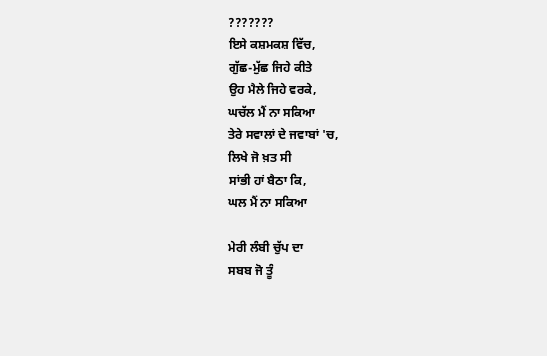???????
ਇਸੇ ਕਸ਼ਮਕਸ਼ ਵਿੱਚ,
ਗੁੱਛ-ਮੁੱਛ ਜਿਹੇ ਕੀਤੇ
ਉਹ ਮੈਲੇ ਜਿਹੇ ਵਰਕੇ,
ਘਚੱਲ ਮੈਂ ਨਾ ਸਕਿਆ
ਤੇਰੇ ਸਵਾਲਾਂ ਦੇ ਜਵਾਬਾਂ 'ਚ,
ਲਿਖੇ ਜੋ ਖ਼ਤ ਸੀ
ਸਾਂਭੀ ਹਾਂ ਬੈਠਾ ਕਿ,
ਘਲ ਮੈਂ ਨਾ ਸਕਿਆ

ਮੇਰੀ ਲੰਬੀ ਚੁੱਪ ਦਾ
ਸਬਬ ਜੋ ਤੂੰ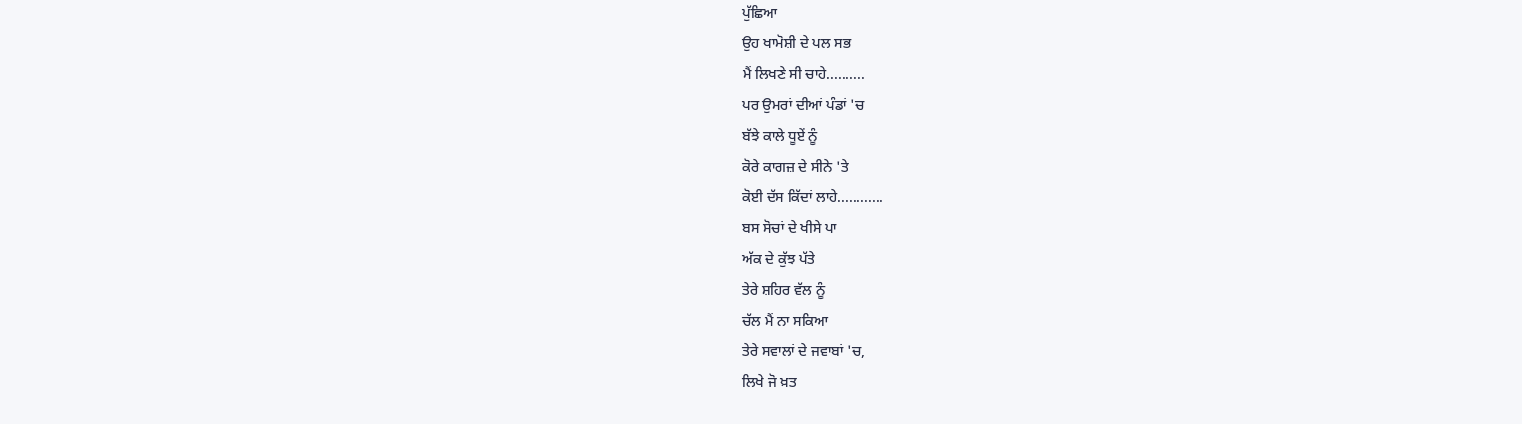ਪੁੱਛਿਆ
ਉਹ ਖਾਮੋਸ਼ੀ ਦੇ ਪਲ ਸਭ
ਮੈਂ ਲਿਖਣੇ ਸੀ ਚਾਹੇ..........
ਪਰ ਉਮਰਾਂ ਦੀਆਂ ਪੰਡਾਂ 'ਚ
ਬੱਝੇ ਕਾਲੇ ਧੂਏਂ ਨੂੰ
ਕੋਰੇ ਕਾਗਜ਼ ਦੇ ਸੀਨੇ 'ਤੇ
ਕੋਈ ਦੱਸ ਕਿੱਦਾਂ ਲਾਹੇ............
ਬਸ ਸੋਚਾਂ ਦੇ ਖੀਸੇ ਪਾ
ਅੱਕ ਦੇ ਕੁੱਝ ਪੱਤੇ
ਤੇਰੇ ਸ਼ਹਿਰ ਵੱਲ ਨੂੰ
ਚੱਲ ਮੈਂ ਨਾ ਸਕਿਆ
ਤੇਰੇ ਸਵਾਲਾਂ ਦੇ ਜਵਾਬਾਂ 'ਚ,
ਲਿਖੇ ਜੋ ਖ਼ਤ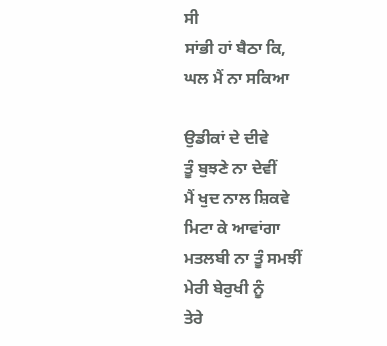ਸੀ
ਸਾਂਭੀ ਹਾਂ ਬੈਠਾ ਕਿ,
ਘਲ ਮੈਂ ਨਾ ਸਕਿਆ

ਉਡੀਕਾਂ ਦੇ ਦੀਵੇ
ਤੂੰ ਬੁਝਣੇ ਨਾ ਦੇਵੀਂ
ਮੈਂ ਖੁਦ ਨਾਲ ਸ਼ਿਕਵੇ
ਮਿਟਾ ਕੇ ਆਵਾਂਗਾ
ਮਤਲਬੀ ਨਾ ਤੂੰ ਸਮਝੀਂ
ਮੇਰੀ ਬੇਰੁਖੀ ਨੂੰ
ਤੇਰੇ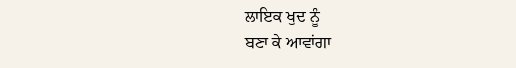ਲਾਇਕ ਖੁਦ ਨੂੰ
ਬਣਾ ਕੇ ਆਵਾਂਗਾ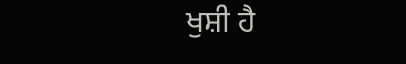ਖੁਸ਼ੀ ਹੈ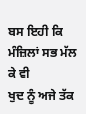ਬਸ ਇਹੀ ਕਿ
ਮੰਜ਼ਿਲਾਂ ਸਭ ਮੱਲ ਕੇ ਵੀ
ਖੁਦ ਨੂੰ ਅਜੇ ਤੱਕ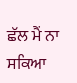ਛੱਲ ਮੈਂ ਨਾ ਸਕਿਆ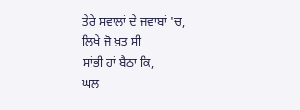ਤੇਰੇ ਸਵਾਲਾਂ ਦੇ ਜਵਾਬਾਂ 'ਚ,
ਲਿਖੇ ਜੋ ਖ਼ਤ ਸੀ
ਸਾਂਭੀ ਹਾਂ ਬੈਠਾ ਕਿ,
ਘਲ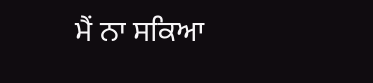ਮੈਂ ਨਾ ਸਕਿਆ